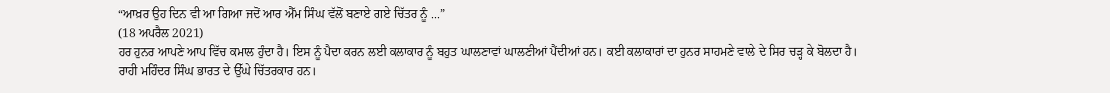“ਆਖ਼ਰ ਉਹ ਦਿਨ ਵੀ ਆ ਗਿਆ ਜਦੋਂ ਆਰ ਐੱਮ ਸਿੰਘ ਵੱਲੋਂ ਬਣਾਏ ਗਏ ਚਿੱਤਰ ਨੂੰ ...”
(18 ਅਪਰੈਲ 2021)
ਹਰ ਹੁਨਰ ਆਪਣੇ ਆਪ ਵਿੱਚ ਕਮਾਲ ਹੁੰਦਾ ਹੈ। ਇਸ ਨੂੰ ਪੈਦਾ ਕਰਨ ਲਈ ਕਲਾਕਾਰ ਨੂੰ ਬਹੁਤ ਘਾਲਣਾਵਾਂ ਘਾਲਣੀਆਂ ਪੈਂਦੀਆਂ ਹਨ। ਕਈ ਕਲਾਕਾਰਾਂ ਦਾ ਹੁਨਰ ਸਾਹਮਣੇ ਵਾਲੇ ਦੇ ਸਿਰ ਚੜ੍ਹ ਕੇ ਬੋਲਦਾ ਹੈ। ਰਾਹੀ ਮਹਿੰਦਰ ਸਿੰਘ ਭਾਰਤ ਦੇ ਉੱਘੇ ਚਿੱਤਰਕਾਰ ਹਨ।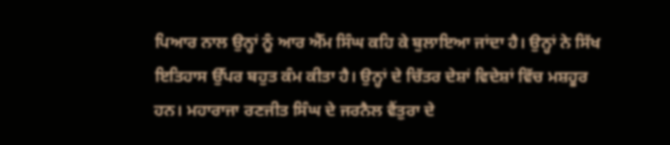ਪਿਆਰ ਨਾਲ ਉਨ੍ਹਾਂ ਨੂੰ ਆਰ ਐੱਮ ਸਿੰਘ ਕਹਿ ਕੇ ਬੁਲਾਇਆ ਜਾਂਦਾ ਹੈ। ਉਨ੍ਹਾਂ ਨੇ ਸਿੱਖ ਇਤਿਹਾਸ ਉੱਪਰ ਬਹੁਤ ਕੰਮ ਕੀਤਾ ਹੈ। ਉਨ੍ਹਾਂ ਦੇ ਚਿੱਤਰ ਦੇਸ਼ਾਂ ਵਿਦੇਸ਼ਾਂ ਵਿੱਚ ਮਸ਼ਹੂਰ ਹਨ। ਮਹਾਰਾਜਾ ਰਣਜੀਤ ਸਿੰਘ ਦੇ ਜਰਨੈਲ ਵੈਂਤੁਰਾ ਦੇ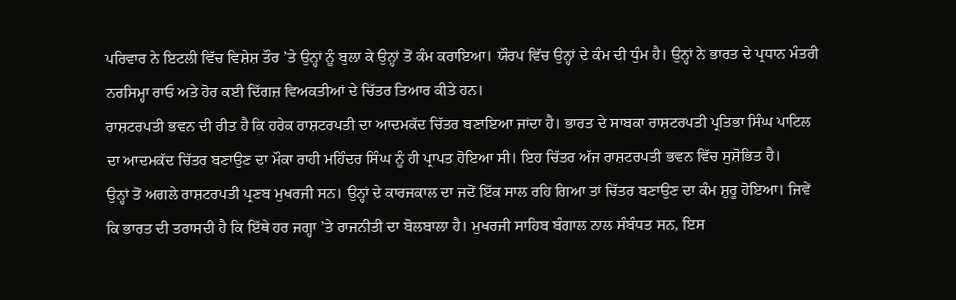ਪਰਿਵਾਰ ਨੇ ਇਟਲੀ ਵਿੱਚ ਵਿਸ਼ੇਸ਼ ਤੌਰ ’ਤੇ ਉਨ੍ਹਾਂ ਨੂੰ ਬੁਲਾ ਕੇ ਉਨ੍ਹਾਂ ਤੋਂ ਕੰਮ ਕਰਾਇਆ। ਯੌਰਪ ਵਿੱਚ ਉਨ੍ਹਾਂ ਦੇ ਕੰਮ ਦੀ ਧੁੰਮ ਹੈ। ਉਨ੍ਹਾਂ ਨੇ ਭਾਰਤ ਦੇ ਪ੍ਰਧਾਨ ਮੰਤਰੀ ਨਰਸਿਮ੍ਹਾ ਰਾਓ ਅਤੇ ਹੋਰ ਕਈ ਦਿੱਗਜ਼ ਵਿਅਕਤੀਆਂ ਦੇ ਚਿੱਤਰ ਤਿਆਰ ਕੀਤੇ ਹਨ।
ਰਾਸ਼ਟਰਪਤੀ ਭਵਨ ਦੀ ਰੀਤ ਹੈ ਕਿ ਹਰੇਕ ਰਾਸ਼ਟਰਪਤੀ ਦਾ ਆਦਮਕੱਦ ਚਿੱਤਰ ਬਣਾਇਆ ਜਾਂਦਾ ਹੈ। ਭਾਰਤ ਦੇ ਸਾਬਕਾ ਰਾਸ਼ਟਰਪਤੀ ਪ੍ਰਤਿਭਾ ਸਿੰਘ ਪਾਟਿਲ ਦਾ ਆਦਮਕੱਦ ਚਿੱਤਰ ਬਣਾਉਣ ਦਾ ਮੌਕਾ ਰਾਹੀ ਮਹਿੰਦਰ ਸਿੰਘ ਨੂੰ ਹੀ ਪ੍ਰਾਪਤ ਹੋਇਆ ਸੀ। ਇਹ ਚਿੱਤਰ ਅੱਜ ਰਾਸ਼ਟਰਪਤੀ ਭਵਨ ਵਿੱਚ ਸੁਸ਼ੋਭਿਤ ਹੈ।
ਉਨ੍ਹਾਂ ਤੋਂ ਅਗਲੇ ਰਾਸ਼ਟਰਪਤੀ ਪ੍ਰਣਬ ਮੁਖਰਜੀ ਸਨ। ਉਨ੍ਹਾਂ ਦੇ ਕਾਰਜਕਾਲ ਦਾ ਜਦੋਂ ਇੱਕ ਸਾਲ ਰਹਿ ਗਿਆ ਤਾਂ ਚਿੱਤਰ ਬਣਾਉਣ ਦਾ ਕੰਮ ਸ਼ੁਰੂ ਹੋਇਆ। ਜਿਵੇਂ ਕਿ ਭਾਰਤ ਦੀ ਤਰਾਸਦੀ ਹੈ ਕਿ ਇੱਥੇ ਹਰ ਜਗ੍ਹਾ ’ਤੇ ਰਾਜਨੀਤੀ ਦਾ ਬੋਲਬਾਲਾ ਹੈ। ਮੁਖਰਜੀ ਸਾਹਿਬ ਬੰਗਾਲ ਨਾਲ ਸੰਬੰਧਤ ਸਨ, ਇਸ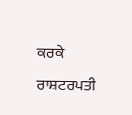ਕਰਕੇ ਰਾਸ਼ਟਰਪਤੀ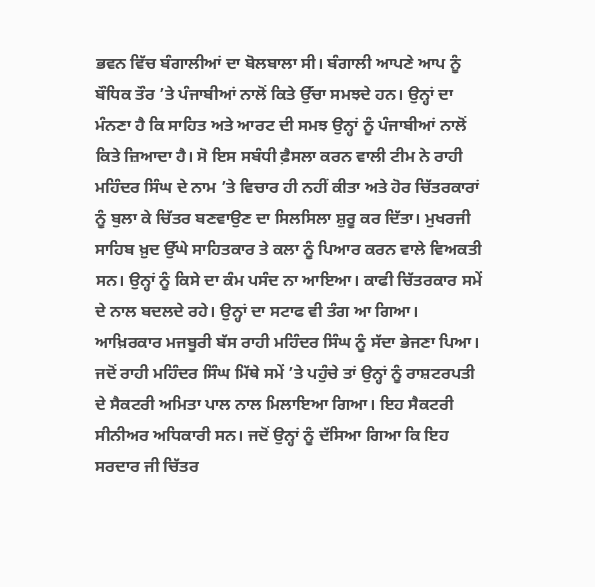ਭਵਨ ਵਿੱਚ ਬੰਗਾਲੀਆਂ ਦਾ ਬੋਲਬਾਲਾ ਸੀ। ਬੰਗਾਲੀ ਆਪਣੇ ਆਪ ਨੂੰ ਬੌਧਿਕ ਤੌਰ ’ਤੇ ਪੰਜਾਬੀਆਂ ਨਾਲੋਂ ਕਿਤੇ ਉੱਚਾ ਸਮਝਦੇ ਹਨ। ਉਨ੍ਹਾਂ ਦਾ ਮੰਨਣਾ ਹੈ ਕਿ ਸਾਹਿਤ ਅਤੇ ਆਰਟ ਦੀ ਸਮਝ ਉਨ੍ਹਾਂ ਨੂੰ ਪੰਜਾਬੀਆਂ ਨਾਲੋਂ ਕਿਤੇ ਜ਼ਿਆਦਾ ਹੈ। ਸੋ ਇਸ ਸਬੰਧੀ ਫ਼ੈਸਲਾ ਕਰਨ ਵਾਲੀ ਟੀਮ ਨੇ ਰਾਹੀ ਮਹਿੰਦਰ ਸਿੰਘ ਦੇ ਨਾਮ ’ਤੇ ਵਿਚਾਰ ਹੀ ਨਹੀਂ ਕੀਤਾ ਅਤੇ ਹੋਰ ਚਿੱਤਰਕਾਰਾਂ ਨੂੰ ਬੁਲਾ ਕੇ ਚਿੱਤਰ ਬਣਵਾਉਣ ਦਾ ਸਿਲਸਿਲਾ ਸ਼ੁਰੂ ਕਰ ਦਿੱਤਾ। ਮੁਖਰਜੀ ਸਾਹਿਬ ਖ਼ੁਦ ਉੱਘੇ ਸਾਹਿਤਕਾਰ ਤੇ ਕਲਾ ਨੂੰ ਪਿਆਰ ਕਰਨ ਵਾਲੇ ਵਿਅਕਤੀ ਸਨ। ਉਨ੍ਹਾਂ ਨੂੰ ਕਿਸੇ ਦਾ ਕੰਮ ਪਸੰਦ ਨਾ ਆਇਆ। ਕਾਫੀ ਚਿੱਤਰਕਾਰ ਸਮੇਂ ਦੇ ਨਾਲ ਬਦਲਦੇ ਰਹੇ। ਉਨ੍ਹਾਂ ਦਾ ਸਟਾਫ ਵੀ ਤੰਗ ਆ ਗਿਆ। ਆਖ਼ਿਰਕਾਰ ਮਜਬੂਰੀ ਬੱਸ ਰਾਹੀ ਮਹਿੰਦਰ ਸਿੰਘ ਨੂੰ ਸੱਦਾ ਭੇਜਣਾ ਪਿਆ।
ਜਦੋਂ ਰਾਹੀ ਮਹਿੰਦਰ ਸਿੰਘ ਮਿੱਥੇ ਸਮੇਂ ’ਤੇ ਪਹੁੰਚੇ ਤਾਂ ਉਨ੍ਹਾਂ ਨੂੰ ਰਾਸ਼ਟਰਪਤੀ ਦੇ ਸੈਕਟਰੀ ਅਮਿਤਾ ਪਾਲ ਨਾਲ ਮਿਲਾਇਆ ਗਿਆ। ਇਹ ਸੈਕਟਰੀ ਸੀਨੀਅਰ ਅਧਿਕਾਰੀ ਸਨ। ਜਦੋਂ ਉਨ੍ਹਾਂ ਨੂੰ ਦੱਸਿਆ ਗਿਆ ਕਿ ਇਹ ਸਰਦਾਰ ਜੀ ਚਿੱਤਰ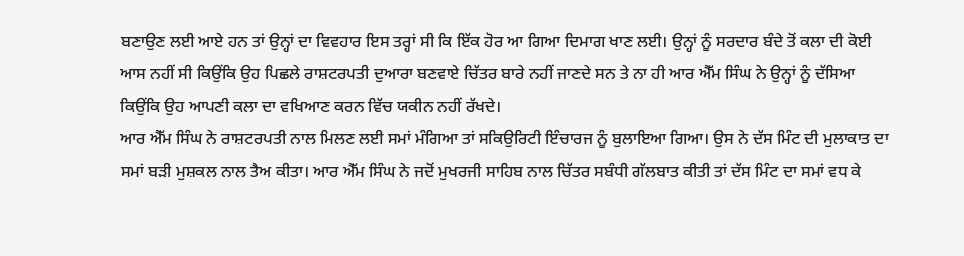ਬਣਾਉਣ ਲਈ ਆਏ ਹਨ ਤਾਂ ਉਨ੍ਹਾਂ ਦਾ ਵਿਵਹਾਰ ਇਸ ਤਰ੍ਹਾਂ ਸੀ ਕਿ ਇੱਕ ਹੋਰ ਆ ਗਿਆ ਦਿਮਾਗ ਖਾਣ ਲਈ। ਉਨ੍ਹਾਂ ਨੂੰ ਸਰਦਾਰ ਬੰਦੇ ਤੋਂ ਕਲਾ ਦੀ ਕੋਈ ਆਸ ਨਹੀਂ ਸੀ ਕਿਉਂਕਿ ਉਹ ਪਿਛਲੇ ਰਾਸ਼ਟਰਪਤੀ ਦੁਆਰਾ ਬਣਵਾਏ ਚਿੱਤਰ ਬਾਰੇ ਨਹੀਂ ਜਾਣਦੇ ਸਨ ਤੇ ਨਾ ਹੀ ਆਰ ਐੱਮ ਸਿੰਘ ਨੇ ਉਨ੍ਹਾਂ ਨੂੰ ਦੱਸਿਆ ਕਿਉਂਕਿ ਉਹ ਆਪਣੀ ਕਲਾ ਦਾ ਵਖਿਆਣ ਕਰਨ ਵਿੱਚ ਯਕੀਨ ਨਹੀਂ ਰੱਖਦੇ।
ਆਰ ਐੱਮ ਸਿੰਘ ਨੇ ਰਾਸ਼ਟਰਪਤੀ ਨਾਲ ਮਿਲਣ ਲਈ ਸਮਾਂ ਮੰਗਿਆ ਤਾਂ ਸਕਿਉਰਿਟੀ ਇੰਚਾਰਜ ਨੂੰ ਬੁਲਾਇਆ ਗਿਆ। ਉਸ ਨੇ ਦੱਸ ਮਿੰਟ ਦੀ ਮੁਲਾਕਾਤ ਦਾ ਸਮਾਂ ਬੜੀ ਮੁਸ਼ਕਲ ਨਾਲ ਤੈਅ ਕੀਤਾ। ਆਰ ਐੱਮ ਸਿੰਘ ਨੇ ਜਦੋਂ ਮੁਖਰਜੀ ਸਾਹਿਬ ਨਾਲ ਚਿੱਤਰ ਸਬੰਧੀ ਗੱਲਬਾਤ ਕੀਤੀ ਤਾਂ ਦੱਸ ਮਿੰਟ ਦਾ ਸਮਾਂ ਵਧ ਕੇ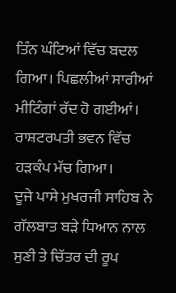ਤਿੰਨ ਘੰਟਿਆਂ ਵਿੱਚ ਬਦਲ ਗਿਆ। ਪਿਛਲੀਆਂ ਸਾਰੀਆਂ ਮੀਟਿੰਗਾਂ ਰੱਦ ਹੋ ਗਈਆਂ। ਰਾਸ਼ਟਰਪਤੀ ਭਵਨ ਵਿੱਚ ਹੜਕੰਪ ਮੱਚ ਗਿਆ।
ਦੂਜੇ ਪਾਸੇ ਮੁਖਰਜੀ ਸਾਹਿਬ ਨੇ ਗੱਲਬਾਤ ਬੜੇ ਧਿਆਨ ਨਾਲ ਸੁਣੀ ਤੇ ਚਿੱਤਰ ਦੀ ਰੂਪ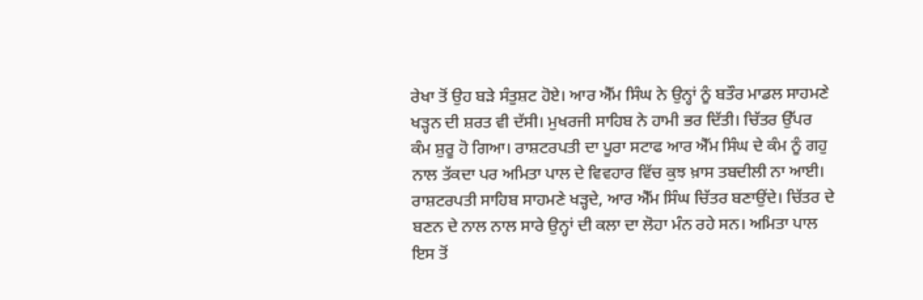ਰੇਖਾ ਤੋਂ ਉਹ ਬੜੇ ਸੰਤੁਸ਼ਟ ਹੋਏ। ਆਰ ਐੱਮ ਸਿੰਘ ਨੇ ਉਨ੍ਹਾਂ ਨੂੰ ਬਤੌਰ ਮਾਡਲ ਸਾਹਮਣੇ ਖੜ੍ਹਨ ਦੀ ਸ਼ਰਤ ਵੀ ਦੱਸੀ। ਮੁਖਰਜੀ ਸਾਹਿਬ ਨੇ ਹਾਮੀ ਭਰ ਦਿੱਤੀ। ਚਿੱਤਰ ਉੱਪਰ ਕੰਮ ਸ਼ੁਰੂ ਹੋ ਗਿਆ। ਰਾਸ਼ਟਰਪਤੀ ਦਾ ਪੂਰਾ ਸਟਾਫ ਆਰ ਐੱਮ ਸਿੰਘ ਦੇ ਕੰਮ ਨੂੰ ਗਹੁ ਨਾਲ ਤੱਕਦਾ ਪਰ ਅਮਿਤਾ ਪਾਲ ਦੇ ਵਿਵਹਾਰ ਵਿੱਚ ਕੁਝ ਖ਼ਾਸ ਤਬਦੀਲੀ ਨਾ ਆਈ।
ਰਾਸ਼ਟਰਪਤੀ ਸਾਹਿਬ ਸਾਹਮਣੇ ਖੜ੍ਹਦੇ, ਆਰ ਐੱਮ ਸਿੰਘ ਚਿੱਤਰ ਬਣਾਉਂਦੇ। ਚਿੱਤਰ ਦੇ ਬਣਨ ਦੇ ਨਾਲ ਨਾਲ ਸਾਰੇ ਉਨ੍ਹਾਂ ਦੀ ਕਲਾ ਦਾ ਲੋਹਾ ਮੰਨ ਰਹੇ ਸਨ। ਅਮਿਤਾ ਪਾਲ ਇਸ ਤੋਂ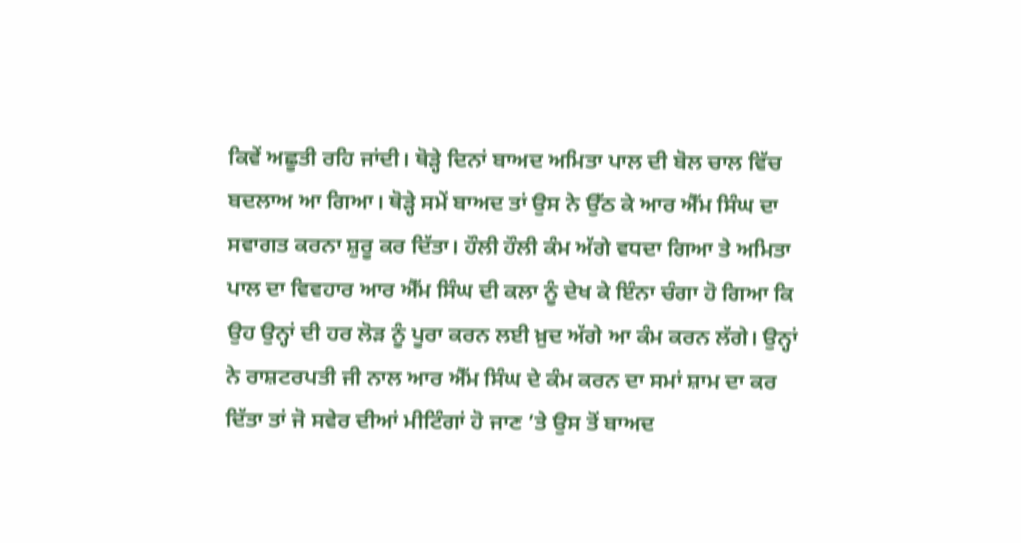ਕਿਵੇਂ ਅਛੂਤੀ ਰਹਿ ਜਾਂਦੀ। ਥੋੜ੍ਹੇ ਦਿਨਾਂ ਬਾਅਦ ਅਮਿਤਾ ਪਾਲ ਦੀ ਬੋਲ ਚਾਲ ਵਿੱਚ ਬਦਲਾਅ ਆ ਗਿਆ। ਥੋੜ੍ਹੇ ਸਮੇਂ ਬਾਅਦ ਤਾਂ ਉਸ ਨੇ ਉੱਠ ਕੇ ਆਰ ਐੱਮ ਸਿੰਘ ਦਾ ਸਵਾਗਤ ਕਰਨਾ ਸ਼ੁਰੂ ਕਰ ਦਿੱਤਾ। ਹੌਲੀ ਹੌਲੀ ਕੰਮ ਅੱਗੇ ਵਧਦਾ ਗਿਆ ਤੇ ਅਮਿਤਾ ਪਾਲ ਦਾ ਵਿਵਹਾਰ ਆਰ ਐੱਮ ਸਿੰਘ ਦੀ ਕਲਾ ਨੂੰ ਦੇਖ ਕੇ ਇੰਨਾ ਚੰਗਾ ਹੋ ਗਿਆ ਕਿ ਉਹ ਉਨ੍ਹਾਂ ਦੀ ਹਰ ਲੋੜ ਨੂੰ ਪੂਰਾ ਕਰਨ ਲਈ ਖ਼ੁਦ ਅੱਗੇ ਆ ਕੰਮ ਕਰਨ ਲੱਗੇ। ਉਨ੍ਹਾਂ ਨੇ ਰਾਸ਼ਟਰਪਤੀ ਜੀ ਨਾਲ ਆਰ ਐੱਮ ਸਿੰਘ ਦੇ ਕੰਮ ਕਰਨ ਦਾ ਸਮਾਂ ਸ਼ਾਮ ਦਾ ਕਰ ਦਿੱਤਾ ਤਾਂ ਜੋ ਸਵੇਰ ਦੀਆਂ ਮੀਟਿੰਗਾਂ ਹੋ ਜਾਣ ’ਤੇ ਉਸ ਤੋਂ ਬਾਅਦ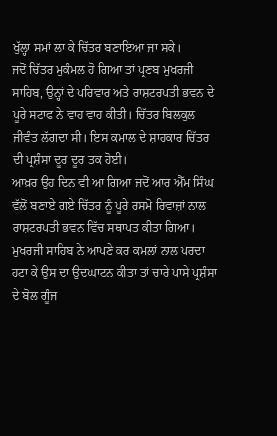ਖੁੱਲ੍ਹਾ ਸਮਾਂ ਲਾ ਕੇ ਚਿੱਤਰ ਬਣਾਇਆ ਜਾ ਸਕੇ।
ਜਦੋਂ ਚਿੱਤਰ ਮੁਕੰਮਲ ਹੋ ਗਿਆ ਤਾਂ ਪ੍ਰਣਬ ਮੁਖਰਜੀ ਸਾਹਿਬ, ਉਨ੍ਹਾਂ ਦੇ ਪਰਿਵਾਰ ਅਤੇ ਰਾਸ਼ਟਰਪਤੀ ਭਵਨ ਦੇ ਪੂਰੇ ਸਟਾਫ ਨੇ ਵਾਹ ਵਾਹ ਕੀਤੀ। ਚਿੱਤਰ ਬਿਲਕੁਲ ਜੀਵੰਤ ਲੱਗਦਾ ਸੀ। ਇਸ ਕਮਾਲ ਦੇ ਸ਼ਾਹਕਾਰ ਚਿੱਤਰ ਦੀ ਪ੍ਰਸ਼ੰਸਾ ਦੂਰ ਦੂਰ ਤਕ ਹੋਈ।
ਆਖ਼ਰ ਉਹ ਦਿਨ ਵੀ ਆ ਗਿਆ ਜਦੋਂ ਆਰ ਐੱਮ ਸਿੰਘ ਵੱਲੋਂ ਬਣਾਏ ਗਏ ਚਿੱਤਰ ਨੂੰ ਪੂਰੇ ਰਸਮੋ ਰਿਵਾਜ਼ਾਂ ਨਾਲ ਰਾਸ਼ਟਰਪਤੀ ਭਵਨ ਵਿੱਚ ਸਥਾਪਤ ਕੀਤਾ ਗਿਆ। ਮੁਖਰਜੀ ਸਾਹਿਬ ਨੇ ਆਪਣੇ ਕਰ ਕਮਲਾਂ ਨਾਲ ਪਰਦਾ ਹਟਾ ਕੇ ਉਸ ਦਾ ਉਦਘਾਟਨ ਕੀਤਾ ਤਾਂ ਚਾਰੇ ਪਾਸੇ ਪ੍ਰਸ਼ੰਸਾ ਦੇ ਬੋਲ ਗੂੰਜ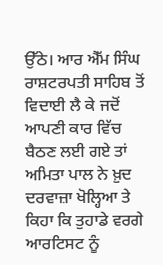ਉੱਠੇ। ਆਰ ਐੱਮ ਸਿੰਘ ਰਾਸ਼ਟਰਪਤੀ ਸਾਹਿਬ ਤੋਂ ਵਿਦਾਈ ਲੈ ਕੇ ਜਦੋਂ ਆਪਣੀ ਕਾਰ ਵਿੱਚ ਬੈਠਣ ਲਈ ਗਏ ਤਾਂ ਅਮਿਤਾ ਪਾਲ ਨੇ ਖ਼ੁਦ ਦਰਵਾਜ਼ਾ ਖੋਲ੍ਹਿਆ ਤੇ ਕਿਹਾ ਕਿ ਤੁਹਾਡੇ ਵਰਗੇ ਆਰਟਿਸਟ ਨੂੰ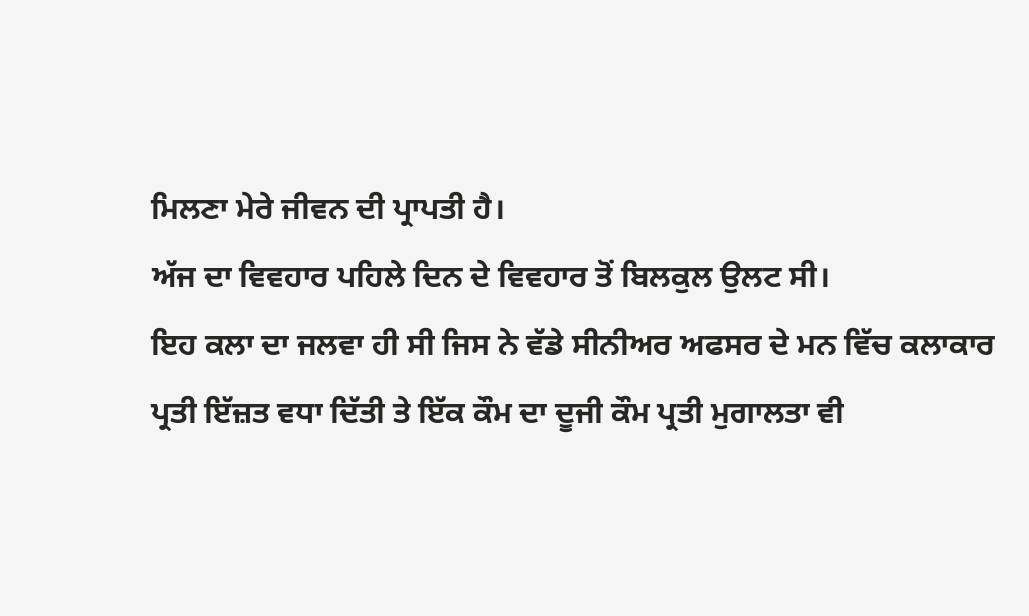ਮਿਲਣਾ ਮੇਰੇ ਜੀਵਨ ਦੀ ਪ੍ਰਾਪਤੀ ਹੈ।
ਅੱਜ ਦਾ ਵਿਵਹਾਰ ਪਹਿਲੇ ਦਿਨ ਦੇ ਵਿਵਹਾਰ ਤੋਂ ਬਿਲਕੁਲ ਉਲਟ ਸੀ।
ਇਹ ਕਲਾ ਦਾ ਜਲਵਾ ਹੀ ਸੀ ਜਿਸ ਨੇ ਵੱਡੇ ਸੀਨੀਅਰ ਅਫਸਰ ਦੇ ਮਨ ਵਿੱਚ ਕਲਾਕਾਰ ਪ੍ਰਤੀ ਇੱਜ਼ਤ ਵਧਾ ਦਿੱਤੀ ਤੇ ਇੱਕ ਕੌਮ ਦਾ ਦੂਜੀ ਕੌਮ ਪ੍ਰਤੀ ਮੁਗਾਲਤਾ ਵੀ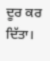ਦੂਰ ਕਰ ਦਿੱਤਾ।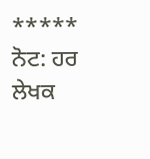*****
ਨੋਟ: ਹਰ ਲੇਖਕ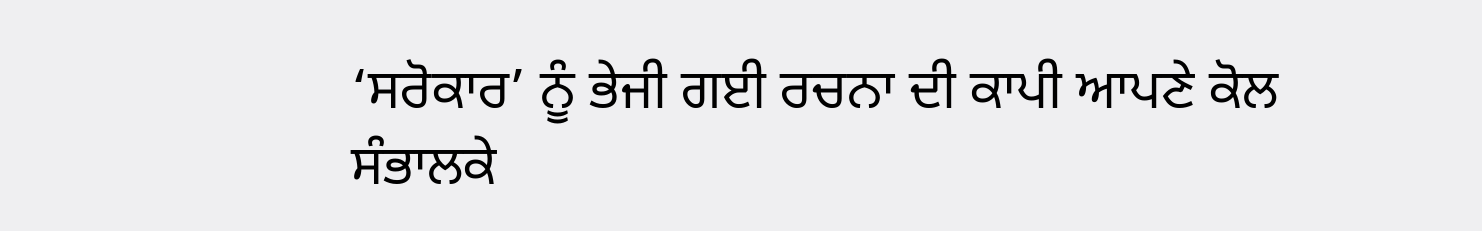‘ਸਰੋਕਾਰ’ ਨੂੰ ਭੇਜੀ ਗਈ ਰਚਨਾ ਦੀ ਕਾਪੀ ਆਪਣੇ ਕੋਲ ਸੰਭਾਲਕੇ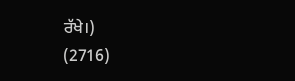ਰੱਖੇ।)
(2716)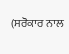(ਸਰੋਕਾਰ ਨਾਲ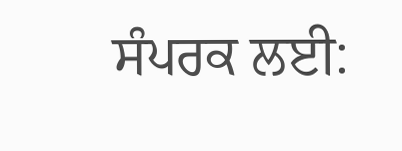ਸੰਪਰਕ ਲਈ: